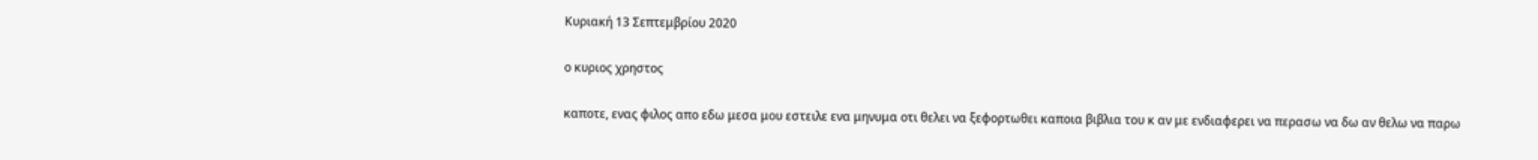Κυριακή 13 Σεπτεμβρίου 2020

ο κυριος χρηστος

καποτε, ενας φιλος απο εδω μεσα μου εστειλε ενα μηνυμα οτι θελει να ξεφορτωθει καποια βιβλια του κ αν με ενδιαφερει να περασω να δω αν θελω να παρω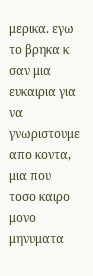μερικα. εγω το βρηκα κ σαν μια ευκαιρια για να γνωριστουμε απο κοντα, μια που τοσο καιρο μονο μηνυματα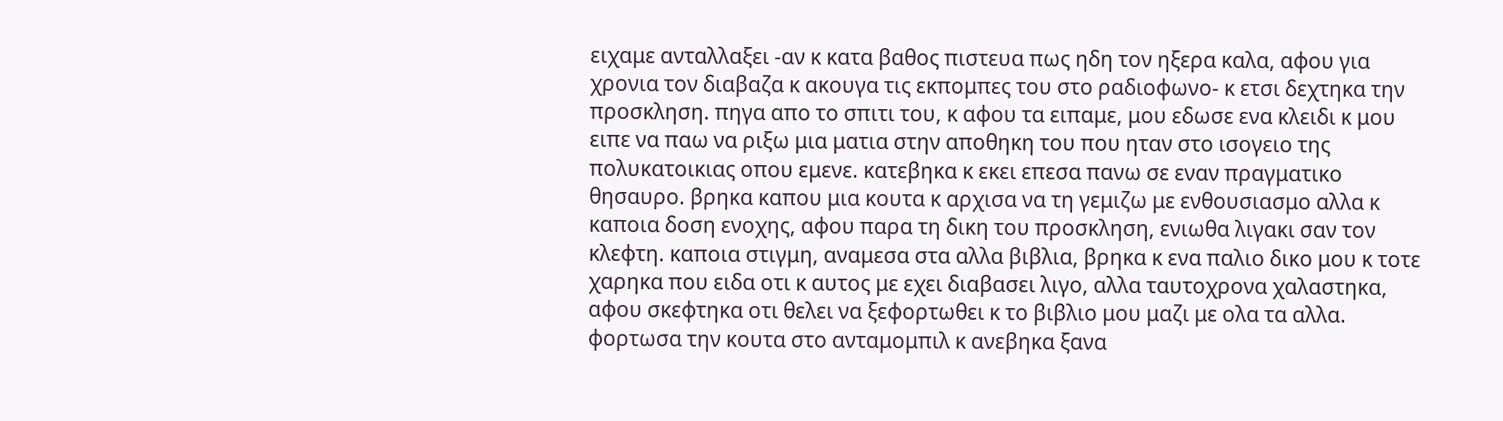ειχαμε ανταλλαξει -αν κ κατα βαθος πιστευα πως ηδη τον ηξερα καλα, αφου για χρονια τον διαβαζα κ ακουγα τις εκπομπες του στο ραδιοφωνο- κ ετσι δεχτηκα την προσκληση. πηγα απο το σπιτι του, κ αφου τα ειπαμε, μου εδωσε ενα κλειδι κ μου ειπε να παω να ριξω μια ματια στην αποθηκη του που ηταν στο ισογειο της πολυκατοικιας οπου εμενε. κατεβηκα κ εκει επεσα πανω σε εναν πραγματικο θησαυρο. βρηκα καπου μια κουτα κ αρχισα να τη γεμιζω με ενθουσιασμο αλλα κ καποια δοση ενοχης, αφου παρα τη δικη του προσκληση, ενιωθα λιγακι σαν τον κλεφτη. καποια στιγμη, αναμεσα στα αλλα βιβλια, βρηκα κ ενα παλιο δικο μου κ τοτε χαρηκα που ειδα οτι κ αυτος με εχει διαβασει λιγο, αλλα ταυτοχρονα χαλαστηκα, αφου σκεφτηκα οτι θελει να ξεφορτωθει κ το βιβλιο μου μαζι με ολα τα αλλα. φορτωσα την κουτα στο ανταμομπιλ κ ανεβηκα ξανα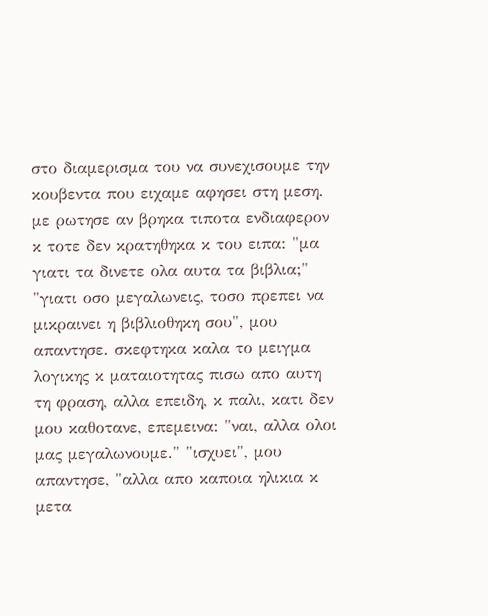στο διαμερισμα του να συνεχισουμε την κουβεντα που ειχαμε αφησει στη μεση. με ρωτησε αν βρηκα τιποτα ενδιαφερον κ τοτε δεν κρατηθηκα κ του ειπα: "μα γιατι τα δινετε ολα αυτα τα βιβλια;" "γιατι οσο μεγαλωνεις, τοσο πρεπει να μικραινει η βιβλιοθηκη σου", μου απαντησε. σκεφτηκα καλα το μειγμα λογικης κ ματαιοτητας πισω απο αυτη τη φραση, αλλα επειδη, κ παλι, κατι δεν μου καθοτανε, επεμεινα: "ναι, αλλα ολοι μας μεγαλωνουμε." "ισχυει", μου απαντησε, "αλλα απο καποια ηλικια κ μετα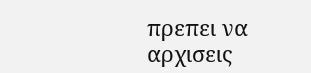πρεπει να αρχισεις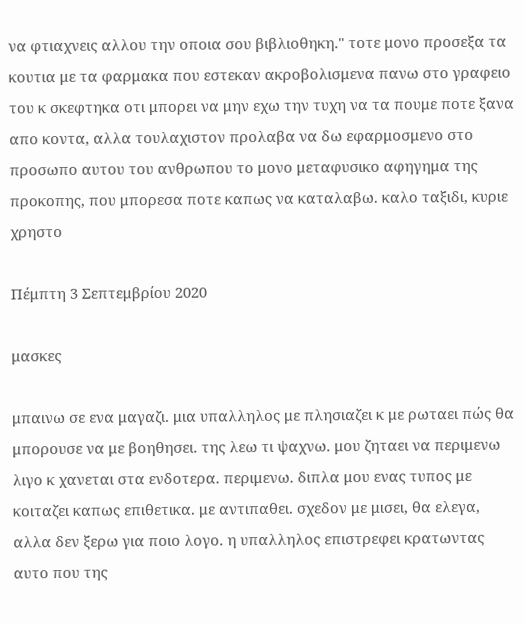να φτιαχνεις αλλου την οποια σου βιβλιοθηκη." τοτε μονο προσεξα τα κουτια με τα φαρμακα που εστεκαν ακροβολισμενα πανω στο γραφειο του κ σκεφτηκα οτι μπορει να μην εχω την τυχη να τα πουμε ποτε ξανα απο κοντα, αλλα τουλαχιστον προλαβα να δω εφαρμοσμενο στο προσωπο αυτου του ανθρωπου το μονο μεταφυσικο αφηγημα της προκοπης, που μπορεσα ποτε καπως να καταλαβω. καλο ταξιδι, κυριε χρηστο

Πέμπτη 3 Σεπτεμβρίου 2020

μασκες

μπαινω σε ενα μαγαζι. μια υπαλληλος με πλησιαζει κ με ρωταει πώς θα μπορουσε να με βοηθησει. της λεω τι ψαχνω. μου ζηταει να περιμενω λιγο κ χανεται στα ενδοτερα. περιμενω. διπλα μου ενας τυπος με κοιταζει καπως επιθετικα. με αντιπαθει. σχεδον με μισει, θα ελεγα, αλλα δεν ξερω για ποιο λογο. η υπαλληλος επιστρεφει κρατωντας αυτο που της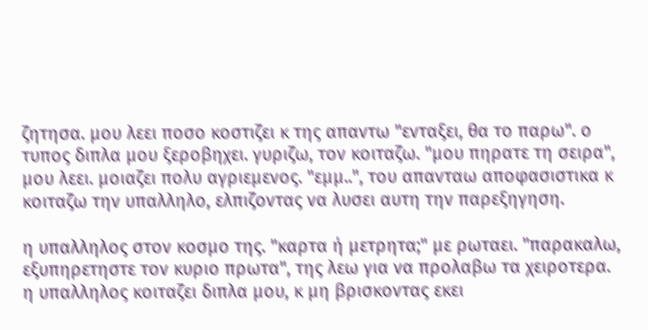ζητησα. μου λεει ποσο κοστιζει κ της απαντω "ενταξει, θα το παρω". ο τυπος διπλα μου ξεροβηχει. γυριζω, τον κοιταζω. "μου πηρατε τη σειρα", μου λεει. μοιαζει πολυ αγριεμενος. "εμμ..", του απανταω αποφασιστικα κ κοιταζω την υπαλληλο, ελπιζοντας να λυσει αυτη την παρεξηγηση.

η υπαλληλος στον κοσμο της. "καρτα ή μετρητα;" με ρωταει. "παρακαλω, εξυπηρετηστε τον κυριο πρωτα", της λεω για να προλαβω τα χειροτερα. η υπαλληλος κοιταζει διπλα μου, κ μη βρισκοντας εκει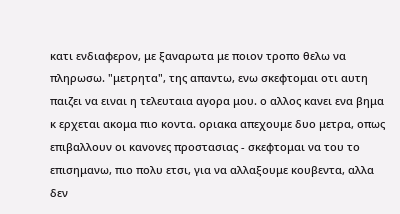κατι ενδιαφερον, με ξαναρωτα με ποιον τροπο θελω να πληρωσω. "μετρητα", της απαντω, ενω σκεφτομαι οτι αυτη παιζει να ειναι η τελευταια αγορα μου. ο αλλος κανει ενα βημα κ ερχεται ακομα πιο κοντα. οριακα απεχουμε δυο μετρα, οπως επιβαλλουν οι κανονες προστασιας - σκεφτομαι να του το επισημανω, πιο πολυ ετσι, για να αλλαξουμε κουβεντα, αλλα δεν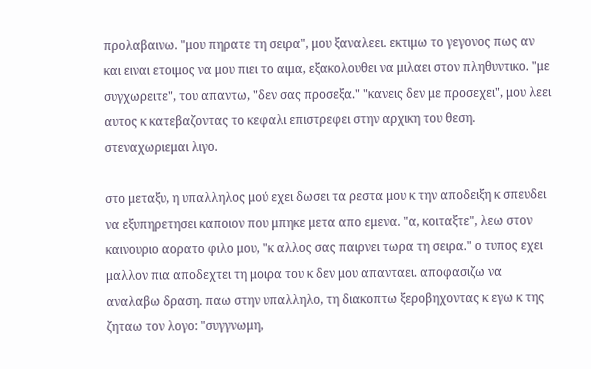προλαβαινω. "μου πηρατε τη σειρα", μου ξαναλεει. εκτιμω το γεγονος πως αν και ειναι ετοιμος να μου πιει το αιμα, εξακολουθει να μιλαει στον πληθυντικο. "με συγχωρειτε", του απαντω, "δεν σας προσεξα." "κανεις δεν με προσεχει", μου λεει αυτος κ κατεβαζοντας το κεφαλι επιστρεφει στην αρχικη του θεση. στεναχωριεμαι λιγο.

στο μεταξυ, η υπαλληλος μού εχει δωσει τα ρεστα μου κ την αποδειξη κ σπευδει να εξυπηρετησει καποιον που μπηκε μετα απο εμενα. "α, κοιταξτε", λεω στον καινουριο αορατο φιλο μου, "κ αλλος σας παιρνει τωρα τη σειρα." ο τυπος εχει μαλλον πια αποδεχτει τη μοιρα του κ δεν μου απανταει. αποφασιζω να αναλαβω δραση. παω στην υπαλληλο, τη διακοπτω ξεροβηχοντας κ εγω κ της ζηταω τον λογο: "συγγνωμη,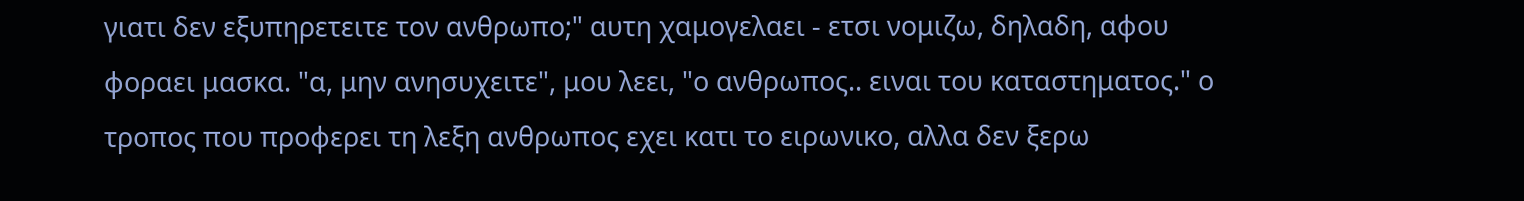γιατι δεν εξυπηρετειτε τον ανθρωπο;" αυτη χαμογελαει - ετσι νομιζω, δηλαδη, αφου φοραει μασκα. "α, μην ανησυχειτε", μου λεει, "ο ανθρωπος.. ειναι του καταστηματος." ο τροπος που προφερει τη λεξη ανθρωπος εχει κατι το ειρωνικο, αλλα δεν ξερω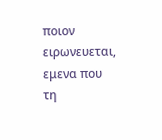ποιον ειρωνευεται, εμενα που τη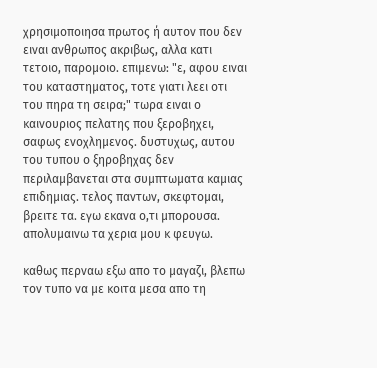χρησιμοποιησα πρωτος ή αυτον που δεν ειναι ανθρωπος ακριβως, αλλα κατι τετοιο, παρομοιο. επιμενω: "ε, αφου ειναι του καταστηματος, τοτε γιατι λεει οτι του πηρα τη σειρα;" τωρα ειναι ο καινουριος πελατης που ξεροβηχει, σαφως ενοχλημενος. δυστυχως, αυτου του τυπου ο ξηροβηχας δεν περιλαμβανεται στα συμπτωματα καμιας επιδημιας. τελος παντων, σκεφτομαι, βρειτε τα. εγω εκανα ο,τι μπορουσα. απολυμαινω τα χερια μου κ φευγω.

καθως περναω εξω απο το μαγαζι, βλεπω τον τυπο να με κοιτα μεσα απο τη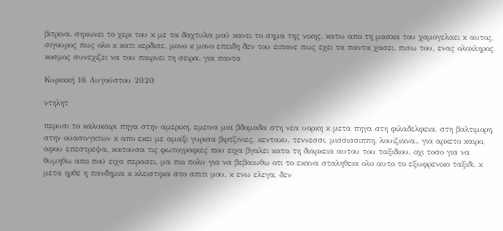βιτρινα. σηκωνει το χερι του κ με τα δαχτυλα μού κανει το σημα της νικης. κατω απο τη μασκα του χαμογελαει κ αυτος, σιγουρος πως ολο κ κατι κερδισε, μονο κ μονο επειδη δεν του ειπανε πως εχει τα παντα χασει. πισω του, ενας ολοκληρος κοσμος συνεχιζει να του παιρνει τη σειρα. για παντα

Κυριακή 16 Αυγούστου 2020

ντηλητ

περυσι το καλοκαιρι πηγα στην αμερικη. εμεινα μια βδομαδα στη νεα υορκη κ μετα πηγα στη φιλαδελφεια, στη βαλτιμορη, στην ουασινγκτων κ απο εκει με αμαξι γυρισα βιρτζινιες, κεντακυ, τεννεσσι, μισσισσιππη, λουιζιανα.. για αρκετο καιρο, αφου επεστρεψα, κοιτουσα τις φωτογραφιες που ειχα βγαλει κατα τη διαρκεια αυτου του ταξιδιου, οχι τοσο για να θυμηθω απο πού ειχα περασει, μα πιο πολυ για να βεβαιωθω οτι το εκανα σταληθεια ολο αυτο το εξωφρενικο ταξιδι. κ μετα ηρθε η πανδημια κ κλειστηκα στο σπιτι μου, κ ενω ελεγα, δεν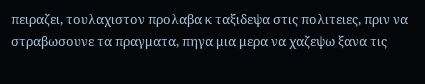πειραζει, τουλαχιστον προλαβα κ ταξιδεψα στις πολιτειες, πριν να στραβωσουνε τα πραγματα, πηγα μια μερα να χαζεψω ξανα τις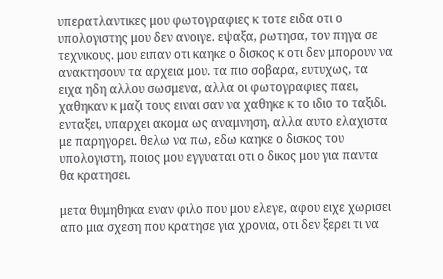υπερατλαντικες μου φωτογραφιες κ τοτε ειδα οτι ο υπολογιστης μου δεν ανοιγε. εψαξα, ρωτησα, τον πηγα σε τεχνικους. μου ειπαν οτι καηκε ο δισκος κ οτι δεν μπορουν να ανακτησουν τα αρχεια μου. τα πιο σοβαρα, ευτυχως, τα ειχα ηδη αλλου σωσμενα, αλλα οι φωτογραφιες παει, χαθηκαν κ μαζι τους ειναι σαν να χαθηκε κ το ιδιο το ταξιδι. ενταξει, υπαρχει ακομα ως αναμνηση, αλλα αυτο ελαχιστα με παρηγορει. θελω να πω, εδω καηκε ο δισκος του υπολογιστη, ποιος μου εγγυαται οτι ο δικος μου για παντα θα κρατησει.

μετα θυμηθηκα εναν φιλο που μου ελεγε, αφου ειχε χωρισει απο μια σχεση που κρατησε για χρονια, οτι δεν ξερει τι να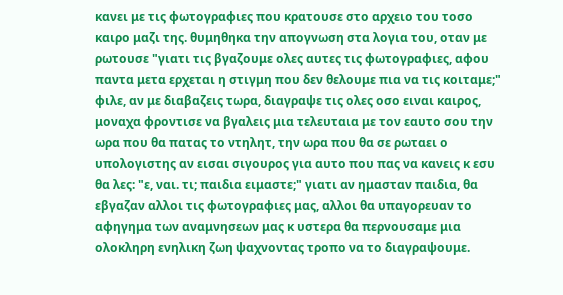κανει με τις φωτογραφιες που κρατουσε στο αρχειο του τοσο καιρο μαζι της. θυμηθηκα την απογνωση στα λογια του, οταν με ρωτουσε "γιατι τις βγαζουμε ολες αυτες τις φωτογραφιες, αφου παντα μετα ερχεται η στιγμη που δεν θελουμε πια να τις κοιταμε;" φιλε, αν με διαβαζεις τωρα, διαγραψε τις ολες οσο ειναι καιρος, μοναχα φροντισε να βγαλεις μια τελευταια με τον εαυτο σου την ωρα που θα πατας το ντηλητ, την ωρα που θα σε ρωταει ο υπολογιστης αν εισαι σιγουρος για αυτο που πας να κανεις κ εσυ θα λες: "ε, ναι. τι; παιδια ειμαστε;" γιατι αν ημασταν παιδια, θα εβγαζαν αλλοι τις φωτογραφιες μας, αλλοι θα υπαγορευαν το αφηγημα των αναμνησεων μας κ υστερα θα περνουσαμε μια ολοκληρη ενηλικη ζωη ψαχνοντας τροπο να το διαγραψουμε.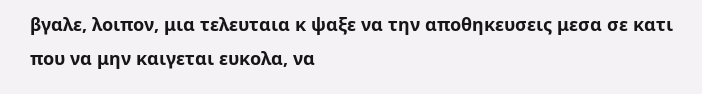βγαλε, λοιπον, μια τελευταια κ ψαξε να την αποθηκευσεις μεσα σε κατι που να μην καιγεται ευκολα, να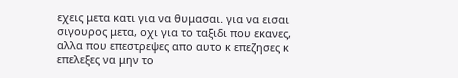εχεις μετα κατι για να θυμασαι. για να εισαι σιγουρος μετα, οχι για το ταξιδι που εκανες, αλλα που επεστρεψες απο αυτο κ επεζησες κ επελεξες να μην το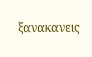ξανακανεις